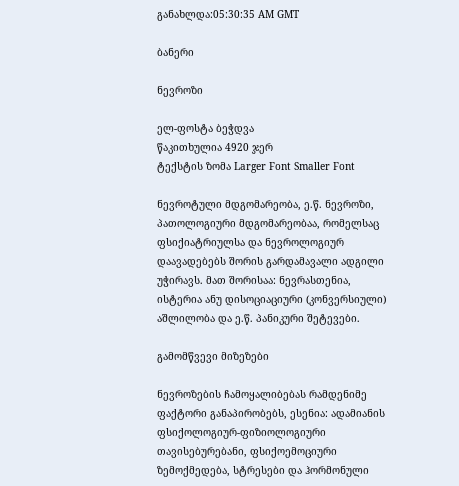განახლდა:05:30:35 AM GMT

ბანერი

ნევროზი

ელ-ფოსტა ბეჭდვა
წაკითხულია 4920 ჯერ
ტექსტის ზომა Larger Font Smaller Font

ნევროტული მდგომარეობა, ე.წ. ნევროზი, პათოლოგიური მდგომარეობაა, რომელსაც ფსიქიატრიულსა და ნევროლოგიურ დაავადებებს შორის გარდამავალი ადგილი უჭირავს. მათ შორისაა: ნევრასთენია, ისტერია ანუ დისოციაციური (კონვერსიული) აშლილობა და ე.წ. პანიკური შეტევები.

გამომწვევი მიზეზები

ნევროზების ჩამოყალიბებას რამდენიმე ფაქტორი განაპირობებს, ესენია: ადამიანის ფსიქოლოგიურ-ფიზიოლოგიური თავისებურებანი, ფსიქოემოციური ზემოქმედება, სტრესები და ჰორმონული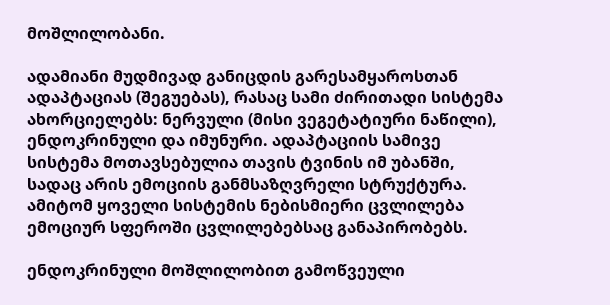მოშლილობანი.

ადამიანი მუდმივად განიცდის გარესამყაროსთან ადაპტაციას (შეგუებას), რასაც სამი ძირითადი სისტემა ახორციელებს: ნერვული (მისი ვეგეტატიური ნაწილი), ენდოკრინული და იმუნური. ადაპტაციის სამივე სისტემა მოთავსებულია თავის ტვინის იმ უბანში, სადაც არის ემოციის განმსაზღვრელი სტრუქტურა. ამიტომ ყოველი სისტემის ნებისმიერი ცვლილება ემოციურ სფეროში ცვლილებებსაც განაპირობებს.

ენდოკრინული მოშლილობით გამოწვეული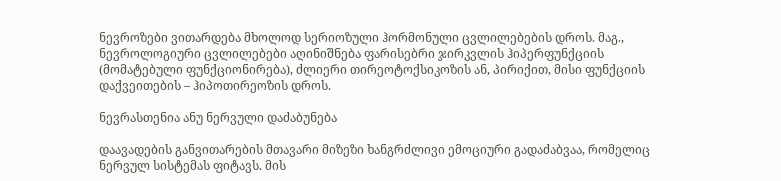ნევროზები ვითარდება მხოლოდ სერიოზული ჰორმონული ცვლილებების დროს. მაგ., ნევროლოგიური ცვლილებები აღინიშნება ფარისებრი ჯირკვლის ჰიპერფუნქციის (მომატებული ფუნქციონირება), ძლიერი თირეოტოქსიკოზის ან, პირიქით, მისი ფუნქციის დაქვეითების – ჰიპოთირეოზის დროს.

ნევრასთენია ანუ ნერვული დაძაბუნება

დაავადების განვითარების მთავარი მიზეზი ხანგრძლივი ემოციური გადაძაბვაა, რომელიც ნერვულ სისტემას ფიტავს. მის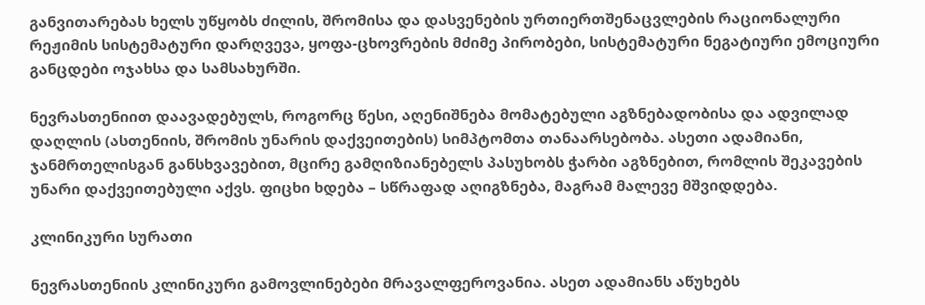განვითარებას ხელს უწყობს ძილის, შრომისა და დასვენების ურთიერთშენაცვლების რაციონალური რეჟიმის სისტემატური დარღვევა, ყოფა-ცხოვრების მძიმე პირობები, სისტემატური ნეგატიური ემოციური განცდები ოჯახსა და სამსახურში.

ნევრასთენიით დაავადებულს, როგორც წესი, აღენიშნება მომატებული აგზნებადობისა და ადვილად დაღლის (ასთენიის, შრომის უნარის დაქვეითების) სიმპტომთა თანაარსებობა. ასეთი ადამიანი, ჯანმრთელისგან განსხვავებით, მცირე გამღიზიანებელს პასუხობს ჭარბი აგზნებით, რომლის შეკავების უნარი დაქვეითებული აქვს. ფიცხი ხდება – სწრაფად აღიგზნება, მაგრამ მალევე მშვიდდება.

კლინიკური სურათი

ნევრასთენიის კლინიკური გამოვლინებები მრავალფეროვანია. ასეთ ადამიანს აწუხებს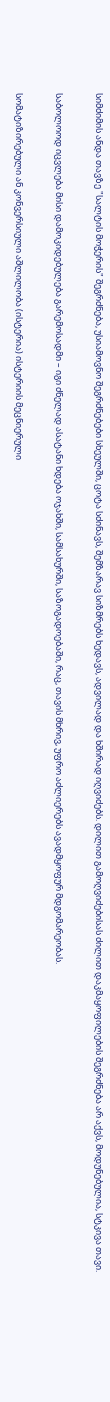სიმძიმის ანდა თავზე "სალტის მოჭერის" შეგრძნება, უსიამოვნო შეგრძნებები სხეულში, ცოტა სძინავს, შემზარავ სიზმრებს ხედავს, ადვილად და ხშირად იღვიძებს. დილით გამოღვიძებისას ძილით დაკმაყოფილების შეგრძნება არ აქვს, მოდუნებულია, სტკივა თავი.

საბოლოოდ იცვლება მისი დამოკიდებულება გარემოსადმი – იგი ძნელად ასატანი ხდება ოჯახში, სამსახურში, საზოგადოებაში, რაც, თავის მხრივ, უფრო აძლიერებს ავადმყოფურ მდგომარეობას.

სომატიზირებული ან კონვერსიული აშლილობა (ისტერია) ისტერიის მეცნიერული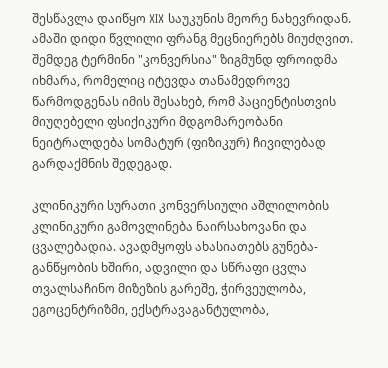შესწავლა დაიწყო XIX საუკუნის მეორე ნახევრიდან. ამაში დიდი წვლილი ფრანგ მეცნიერებს მიუძღვით. შემდეგ ტერმინი "კონვერსია" ზიგმუნდ ფროიდმა იხმარა, რომელიც იტევდა თანამედროვე წარმოდგენას იმის შესახებ, რომ პაციენტისთვის მიუღებელი ფსიქიკური მდგომარეობანი ნეიტრალდება სომატურ (ფიზიკურ) ჩივილებად გარდაქმნის შედეგად.

კლინიკური სურათი კონვერსიული აშლილობის კლინიკური გამოვლინება ნაირსახოვანი და ცვალებადია. ავადმყოფს ახასიათებს გუნება-განწყობის ხშირი, ადვილი და სწრაფი ცვლა თვალსაჩინო მიზეზის გარეშე, ჭირვეულობა, ეგოცენტრიზმი, ექსტრავაგანტულობა,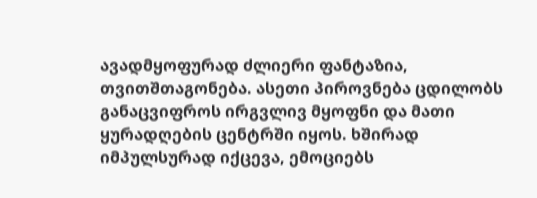ავადმყოფურად ძლიერი ფანტაზია, თვითშთაგონება. ასეთი პიროვნება ცდილობს განაცვიფროს ირგვლივ მყოფნი და მათი ყურადღების ცენტრში იყოს. ხშირად იმპულსურად იქცევა, ემოციებს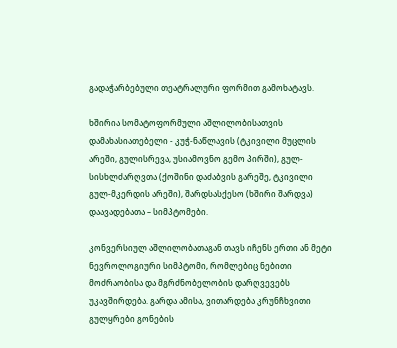გადაჭარბებული თეატრალური ფორმით გამოხატავს.

ხშირია სომატოფორმული აშლილობისათვის დამახასიათებელი - კუჭ-ნაწლავის (ტკივილი მუცლის არეში, გულისრევა, უსიამოვნო გემო პირში), გულ-სისხლძარღვთა (ქოშინი დაძაბვის გარეშე, ტკივილი გულ-მკერდის არეში), შარდსასქესო (ხშირი შარდვა) დაავადებათა – სიმპტომები.

კონვერსიულ აშლილობათაგან თავს იჩენს ერთი ან მეტი ნევროლოგიური სიმპტომი, რომლებიც ნებითი მოძრაობისა და მგრძნობელობის დარღვევებს უკავშირდება. გარდა ამისა, ვითარდება კრუნჩხვითი გულყრები გონების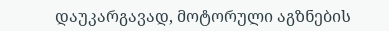დაუკარგავად, მოტორული აგზნების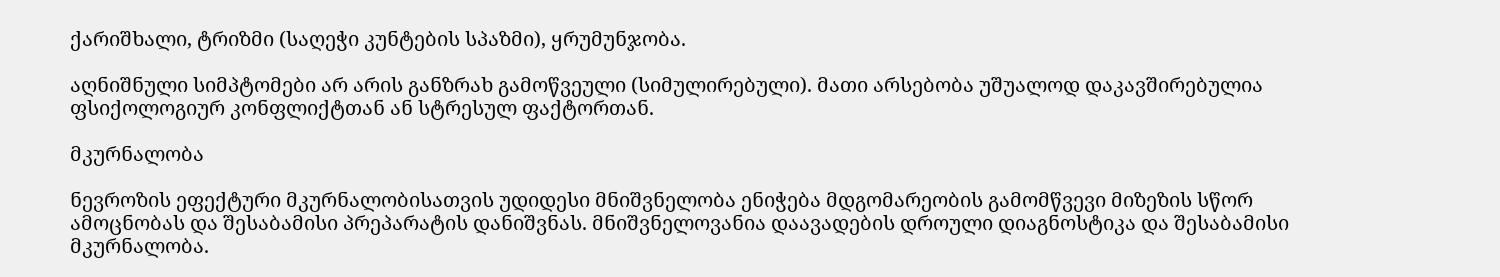ქარიშხალი, ტრიზმი (საღეჭი კუნტების სპაზმი), ყრუმუნჯობა.

აღნიშნული სიმპტომები არ არის განზრახ გამოწვეული (სიმულირებული). მათი არსებობა უშუალოდ დაკავშირებულია ფსიქოლოგიურ კონფლიქტთან ან სტრესულ ფაქტორთან.

მკურნალობა

ნევროზის ეფექტური მკურნალობისათვის უდიდესი მნიშვნელობა ენიჭება მდგომარეობის გამომწვევი მიზეზის სწორ ამოცნობას და შესაბამისი პრეპარატის დანიშვნას. მნიშვნელოვანია დაავადების დროული დიაგნოსტიკა და შესაბამისი მკურნალობა.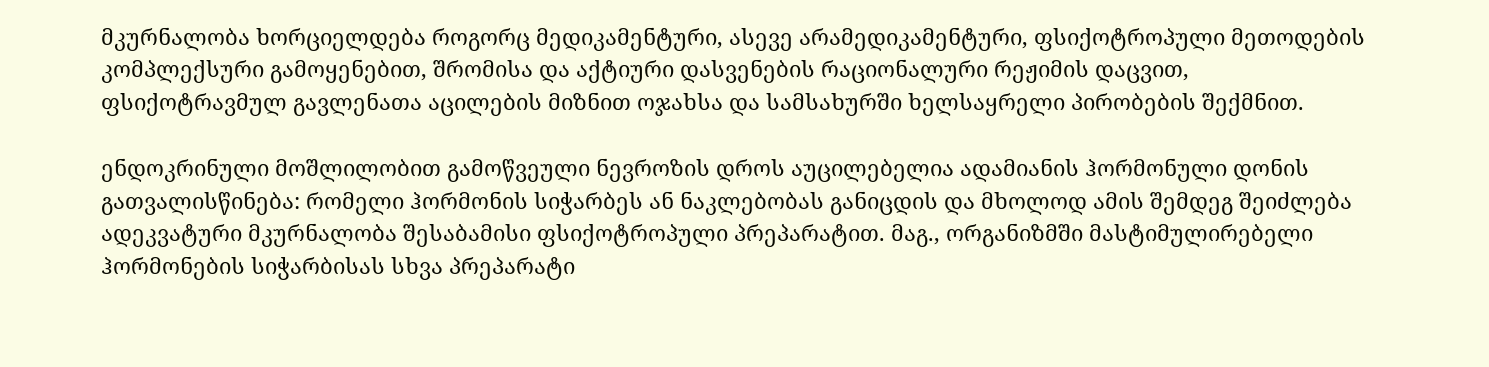მკურნალობა ხორციელდება როგორც მედიკამენტური, ასევე არამედიკამენტური, ფსიქოტროპული მეთოდების კომპლექსური გამოყენებით, შრომისა და აქტიური დასვენების რაციონალური რეჟიმის დაცვით, ფსიქოტრავმულ გავლენათა აცილების მიზნით ოჯახსა და სამსახურში ხელსაყრელი პირობების შექმნით.

ენდოკრინული მოშლილობით გამოწვეული ნევროზის დროს აუცილებელია ადამიანის ჰორმონული დონის გათვალისწინება: რომელი ჰორმონის სიჭარბეს ან ნაკლებობას განიცდის და მხოლოდ ამის შემდეგ შეიძლება ადეკვატური მკურნალობა შესაბამისი ფსიქოტროპული პრეპარატით. მაგ., ორგანიზმში მასტიმულირებელი ჰორმონების სიჭარბისას სხვა პრეპარატი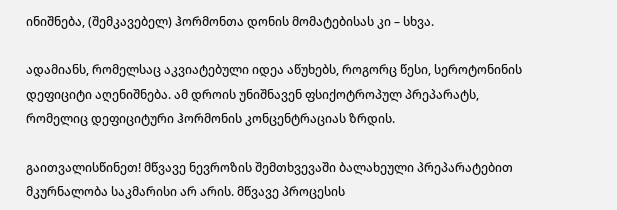ინიშნება, (შემკავებელ) ჰორმონთა დონის მომატებისას კი – სხვა.

ადამიანს, რომელსაც აკვიატებული იდეა აწუხებს, როგორც წესი, სეროტონინის დეფიციტი აღენიშნება. ამ დროის უნიშნავენ ფსიქოტროპულ პრეპარატს, რომელიც დეფიციტური ჰორმონის კონცენტრაციას ზრდის.

გაითვალისწინეთ! მწვავე ნევროზის შემთხვევაში ბალახეული პრეპარატებით მკურნალობა საკმარისი არ არის. მწვავე პროცესის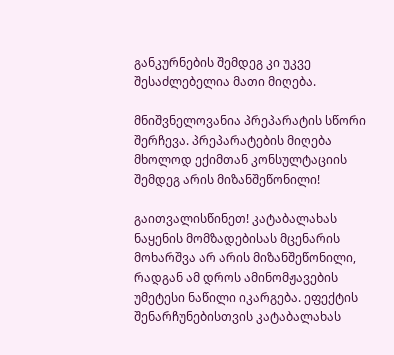განკურნების შემდეგ კი უკვე შესაძლებელია მათი მიღება.

მნიშვნელოვანია პრეპარატის სწორი შერჩევა. პრეპარატების მიღება მხოლოდ ექიმთან კონსულტაციის შემდეგ არის მიზანშეწონილი!

გაითვალისწინეთ! კატაბალახას ნაყენის მომზადებისას მცენარის მოხარშვა არ არის მიზანშეწონილი, რადგან ამ დროს ამინომჟავების უმეტესი ნაწილი იკარგება. ეფექტის შენარჩუნებისთვის კატაბალახას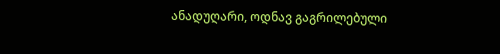ანადუღარი, ოდნავ გაგრილებული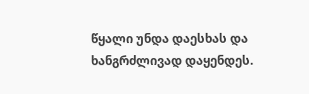წყალი უნდა დაესხას და ხანგრძლივად დაყენდეს.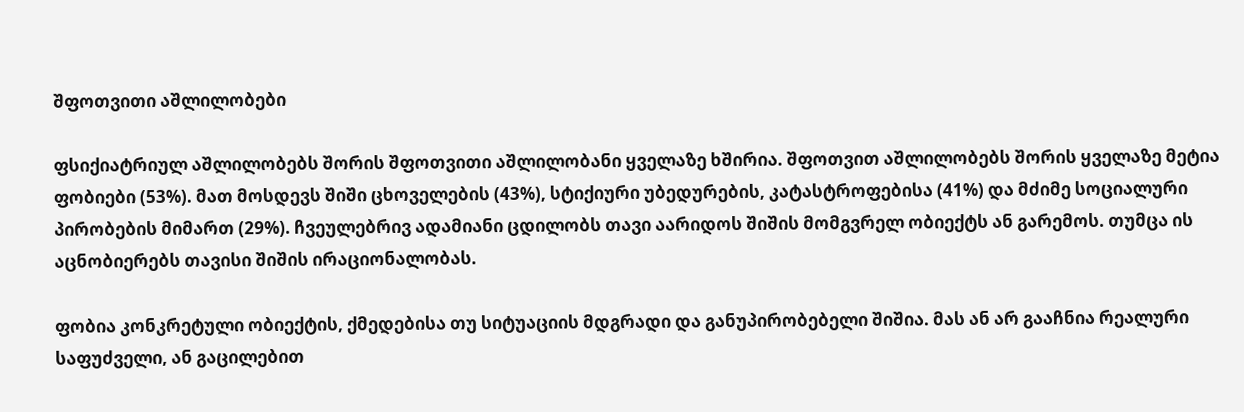შფოთვითი აშლილობები

ფსიქიატრიულ აშლილობებს შორის შფოთვითი აშლილობანი ყველაზე ხშირია. შფოთვით აშლილობებს შორის ყველაზე მეტია ფობიები (53%). მათ მოსდევს შიში ცხოველების (43%), სტიქიური უბედურების, კატასტროფებისა (41%) და მძიმე სოციალური პირობების მიმართ (29%). ჩვეულებრივ ადამიანი ცდილობს თავი აარიდოს შიშის მომგვრელ ობიექტს ან გარემოს. თუმცა ის აცნობიერებს თავისი შიშის ირაციონალობას.

ფობია კონკრეტული ობიექტის, ქმედებისა თუ სიტუაციის მდგრადი და განუპირობებელი შიშია. მას ან არ გააჩნია რეალური საფუძველი, ან გაცილებით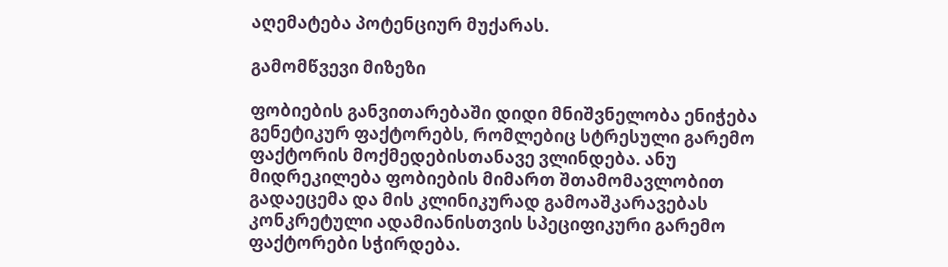აღემატება პოტენციურ მუქარას.

გამომწვევი მიზეზი

ფობიების განვითარებაში დიდი მნიშვნელობა ენიჭება გენეტიკურ ფაქტორებს, რომლებიც სტრესული გარემო ფაქტორის მოქმედებისთანავე ვლინდება. ანუ მიდრეკილება ფობიების მიმართ შთამომავლობით გადაეცემა და მის კლინიკურად გამოაშკარავებას კონკრეტული ადამიანისთვის სპეციფიკური გარემო ფაქტორები სჭირდება.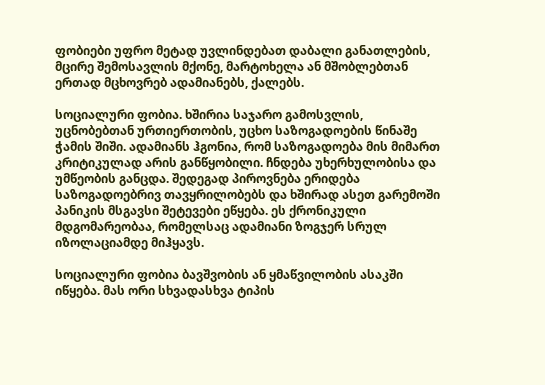ფობიები უფრო მეტად უვლინდებათ დაბალი განათლების, მცირე შემოსავლის მქონე, მარტოხელა ან მშობლებთან ერთად მცხოვრებ ადამიანებს, ქალებს.

სოციალური ფობია. ხშირია საჯარო გამოსვლის, უცნობებთან ურთიერთობის, უცხო საზოგადოების წინაშე ჭამის შიში. ადამიანს ჰგონია, რომ საზოგადოება მის მიმართ კრიტიკულად არის განწყობილი. ჩნდება უხერხულობისა და უმწეობის განცდა. შედეგად პიროვნება ერიდება საზოგადოებრივ თავყრილობებს და ხშირად ასეთ გარემოში პანიკის მსგავსი შეტევები ეწყება. ეს ქრონიკული მდგომარეობაა, რომელსაც ადამიანი ზოგჯერ სრულ იზოლაციამდე მიჰყავს.

სოციალური ფობია ბავშვობის ან ყმაწვილობის ასაკში იწყება. მას ორი სხვადასხვა ტიპის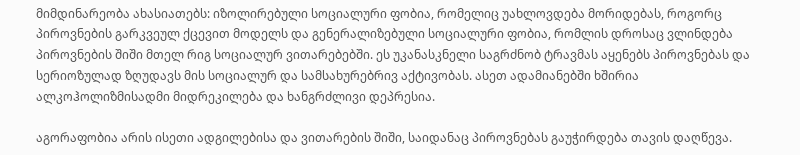მიმდინარეობა ახასიათებს: იზოლირებული სოციალური ფობია, რომელიც უახლოვდება მორიდებას, როგორც პიროვნების გარკვეულ ქცევით მოდელს და გენერალიზებული სოციალური ფობია, რომლის დროსაც ვლინდება პიროვნების შიში მთელ რიგ სოციალურ ვითარებებში. ეს უკანასკნელი საგრძნობ ტრავმას აყენებს პიროვნებას და სერიოზულად ზღუდავს მის სოციალურ და სამსახურებრივ აქტივობას. ასეთ ადამიანებში ხშირია ალკოჰოლიზმისადმი მიდრეკილება და ხანგრძლივი დეპრესია.

აგორაფობია არის ისეთი ადგილებისა და ვითარების შიში, საიდანაც პიროვნებას გაუჭირდება თავის დაღწევა.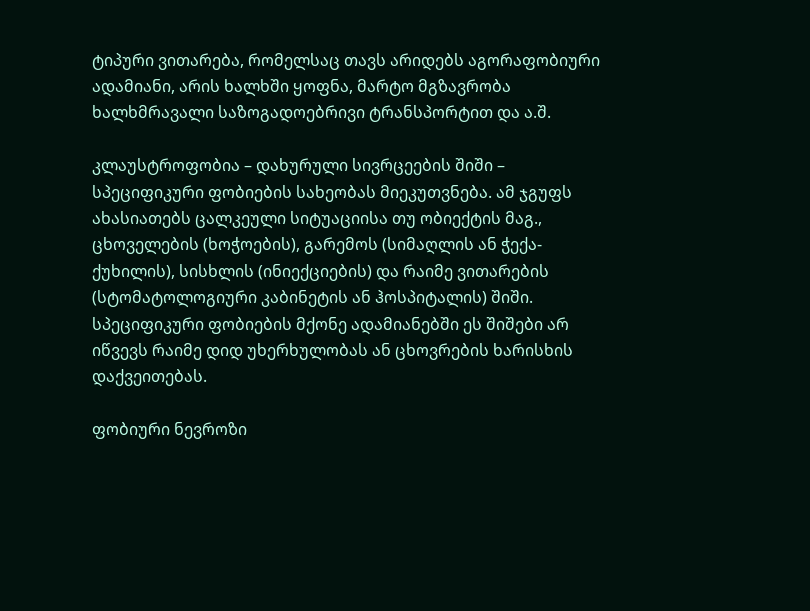ტიპური ვითარება, რომელსაც თავს არიდებს აგორაფობიური ადამიანი, არის ხალხში ყოფნა, მარტო მგზავრობა ხალხმრავალი საზოგადოებრივი ტრანსპორტით და ა.შ.

კლაუსტროფობია – დახურული სივრცეების შიში – სპეციფიკური ფობიების სახეობას მიეკუთვნება. ამ ჯგუფს ახასიათებს ცალკეული სიტუაციისა თუ ობიექტის მაგ., ცხოველების (ხოჭოების), გარემოს (სიმაღლის ან ჭექა-ქუხილის), სისხლის (ინიექციების) და რაიმე ვითარების (სტომატოლოგიური კაბინეტის ან ჰოსპიტალის) შიში. სპეციფიკური ფობიების მქონე ადამიანებში ეს შიშები არ იწვევს რაიმე დიდ უხერხულობას ან ცხოვრების ხარისხის დაქვეითებას.

ფობიური ნევროზი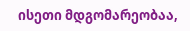ისეთი მდგომარეობაა,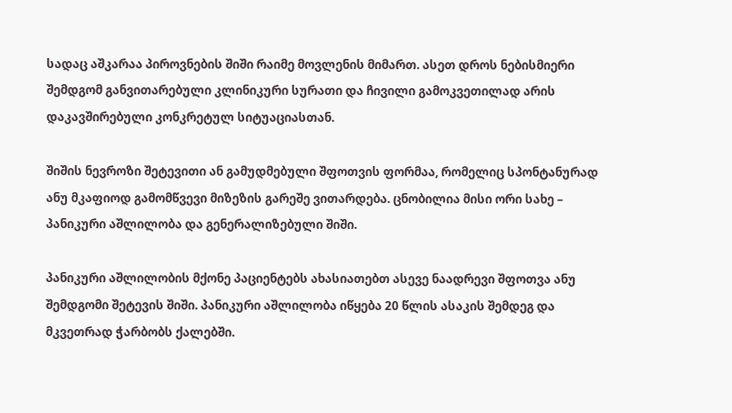სადაც აშკარაა პიროვნების შიში რაიმე მოვლენის მიმართ. ასეთ დროს ნებისმიერი შემდგომ განვითარებული კლინიკური სურათი და ჩივილი გამოკვეთილად არის დაკავშირებული კონკრეტულ სიტუაციასთან.

შიშის ნევროზი შეტევითი ან გამუდმებული შფოთვის ფორმაა, რომელიც სპონტანურად ანუ მკაფიოდ გამომწვევი მიზეზის გარეშე ვითარდება. ცნობილია მისი ორი სახე – პანიკური აშლილობა და გენერალიზებული შიში.

პანიკური აშლილობის მქონე პაციენტებს ახასიათებთ ასევე ნაადრევი შფოთვა ანუ შემდგომი შეტევის შიში. პანიკური აშლილობა იწყება 20 წლის ასაკის შემდეგ და მკვეთრად ჭარბობს ქალებში.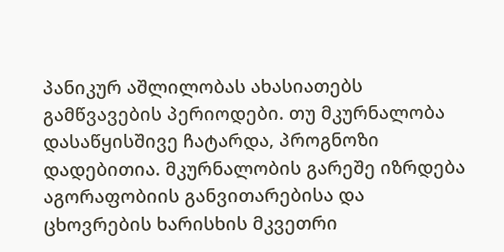პანიკურ აშლილობას ახასიათებს გამწვავების პერიოდები. თუ მკურნალობა დასაწყისშივე ჩატარდა, პროგნოზი დადებითია. მკურნალობის გარეშე იზრდება აგორაფობიის განვითარებისა და ცხოვრების ხარისხის მკვეთრი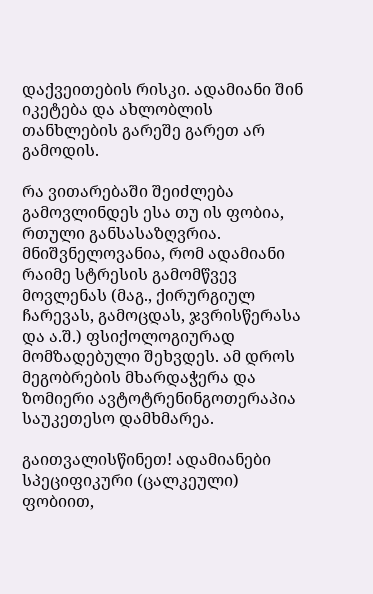დაქვეითების რისკი. ადამიანი შინ იკეტება და ახლობლის თანხლების გარეშე გარეთ არ გამოდის.

რა ვითარებაში შეიძლება გამოვლინდეს ესა თუ ის ფობია, რთული განსასაზღვრია. მნიშვნელოვანია, რომ ადამიანი რაიმე სტრესის გამომწვევ მოვლენას (მაგ., ქირურგიულ ჩარევას, გამოცდას, ჯვრისწერასა და ა.შ.) ფსიქოლოგიურად მომზადებული შეხვდეს. ამ დროს მეგობრების მხარდაჭერა და ზომიერი ავტოტრენინგოთერაპია საუკეთესო დამხმარეა.

გაითვალისწინეთ! ადამიანები სპეციფიკური (ცალკეული) ფობიით,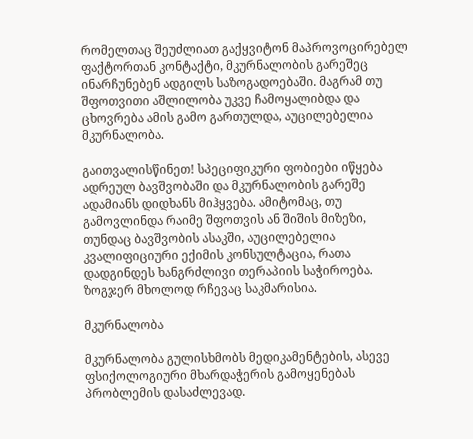რომელთაც შეუძლიათ გაქყვიტონ მაპროვოცირებელ ფაქტორთან კონტაქტი, მკურნალობის გარეშეც ინარჩუნებენ ადგილს საზოგადოებაში. მაგრამ თუ შფოთვითი აშლილობა უკვე ჩამოყალიბდა და ცხოვრება ამის გამო გართულდა, აუცილებელია მკურნალობა.

გაითვალისწინეთ! სპეციფიკური ფობიები იწყება ადრეულ ბავშვობაში და მკურნალობის გარეშე ადამიანს დიდხანს მიჰყვება. ამიტომაც, თუ გამოვლინდა რაიმე შფოთვის ან შიშის მიზეზი, თუნდაც ბავშვობის ასაკში, აუცილებელია კვალიფიციური ექიმის კონსულტაცია, რათა დადგინდეს ხანგრძლივი თერაპიის საჭიროება. ზოგჯერ მხოლოდ რჩევაც საკმარისია.

მკურნალობა

მკურნალობა გულისხმობს მედიკამენტების, ასევე ფსიქოლოგიური მხარდაჭერის გამოყენებას პრობლემის დასაძლევად.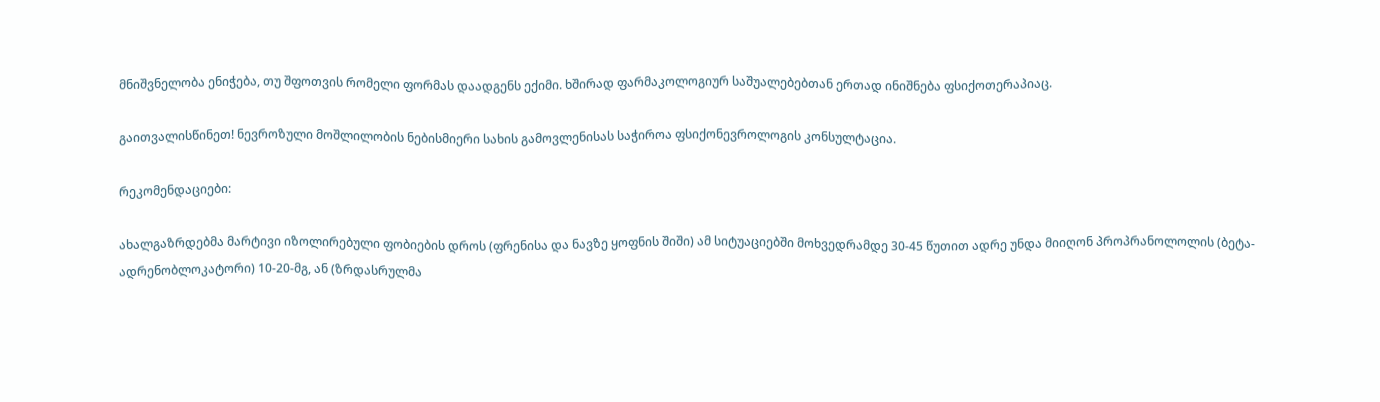მნიშვნელობა ენიჭება, თუ შფოთვის რომელი ფორმას დაადგენს ექიმი. ხშირად ფარმაკოლოგიურ საშუალებებთან ერთად ინიშნება ფსიქოთერაპიაც.

გაითვალისწინეთ! ნევროზული მოშლილობის ნებისმიერი სახის გამოვლენისას საჭიროა ფსიქონევროლოგის კონსულტაცია.

რეკომენდაციები:

ახალგაზრდებმა მარტივი იზოლირებული ფობიების დროს (ფრენისა და ნავზე ყოფნის შიში) ამ სიტუაციებში მოხვედრამდე 30-45 წუთით ადრე უნდა მიიღონ პროპრანოლოლის (ბეტა-ადრენობლოკატორი) 10-20-მგ, ან (ზრდასრულმა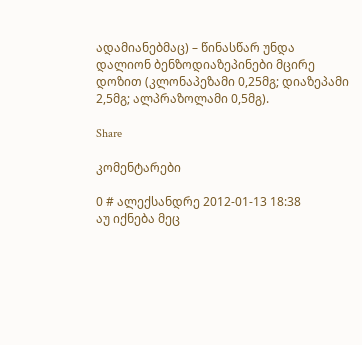ადამიანებმაც) – წინასწარ უნდა დალიონ ბენზოდიაზეპინები მცირე დოზით (კლონაპეზამი 0,25მგ; დიაზეპამი 2,5მგ; ალპრაზოლამი 0,5მგ).

Share

კომენტარები

0 # ალექსანდრე 2012-01-13 18:38
აუ იქნება მეც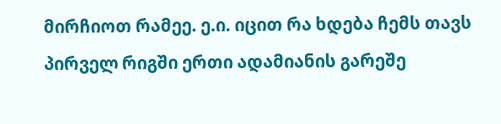მირჩიოთ რამეე. ე.ი. იცით რა ხდება ჩემს თავს პირველ რიგში ერთი ადამიანის გარეშე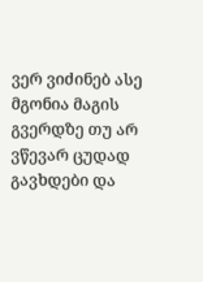ვერ ვიძინებ ასე მგონია მაგის გვერდზე თუ არ ვწევარ ცუდად გავხდები და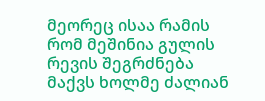მეორეც ისაა რამის რომ მეშინია გულის რევის შეგრძნება მაქვს ხოლმე ძალიან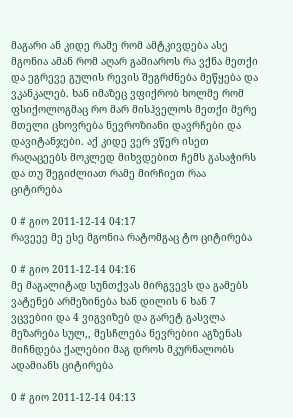მაგარი ან კიდე რამე რომ ამტკივდება ასე მგონია ამან რომ აღარ გამიაროს რა ვქნა მეთქი და ეგრევე გულის რევის შეგრძნება მეწყება და ვკანკალებ. ხან იმაზეც ვფიქრობ ხოლმე რომ ფსიქოლოგმაც რო მარ მისჰველოს მეთქი მერე მთელი ცხოვრება ნევროზიანი დავრჩები და დავიტანჯები. აქ კიდე ვერ ვწერ ისეთ რაღაცეებს მოკლედ მიხვდებით ჩემს გასაჭირს და თუ შეგიძლიათ რამე მირჩიეთ რაა ციტირება

0 # გიო 2011-12-14 04:17
რავეეე მე ესე მგონია რატომგაც ტო ციტირება

0 # გიო 2011-12-14 04:16
მე მაგალიტად სუნთქვას მირგვევს და გამებს ვატენებ არმეზინება ხან დილის 6 ხან 7 ვცვებიი და 4 ვიგვიზებ და გარეტ გასვლა მეზარება სულ,, მესჩლება ნევრებიი აგზენას მიჩნდება ქალებიი მაგ დროს მკურნალობს ადამიანს ციტირება

0 # გიო 2011-12-14 04:13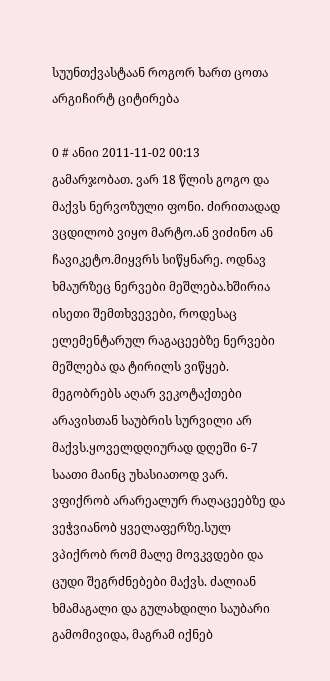სუუნთქვასტაან როგორ ხართ ცოთა არგიჩირტ ციტირება

0 # ანიი 2011-11-02 00:13
გამარჯობათ. ვარ 18 წლის გოგო და მაქვს ნერვოზული ფონი. ძირითადად ვცდილობ ვიყო მარტო.ან ვიძინო ან ჩავიკეტო.მიყვრს სიწყნარე. ოდნავ ხმაურზეც ნერვები მეშლება.ხშირია ისეთი შემთხვევები, როდესაც ელემენტარულ რაგაცეებზე ნერვები მეშლება და ტირილს ვიწყებ. მეგობრებს აღარ ვეკოტაქთები არავისთან საუბრის სურვილი არ მაქვს.ყოველდღიურად დღეში 6-7 საათი მაინც უხასიათოდ ვარ. ვფიქრობ არარეალურ რაღაცეებზე და ვეჭვიანობ ყველაფერზე.სულ ვპიქრობ რომ მალე მოვკვდები და ცუდი შეგრძნებები მაქვს. ძალიან ხმამაგალი და გულახდილი საუბარი გამომივიდა, მაგრამ იქნებ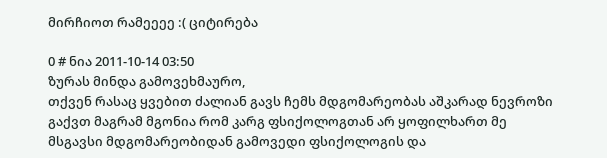მირჩიოთ რამეეეე :( ციტირება

0 # ნია 2011-10-14 03:50
ზურას მინდა გამოვეხმაურო,
თქვენ რასაც ყვებით ძალიან გავს ჩემს მდგომარეობას აშკარად ნევროზი გაქვთ მაგრამ მგონია რომ კარგ ფსიქოლოგთან არ ყოფილხართ მე მსგავსი მდგომარეობიდან გამოვედი ფსიქოლოგის და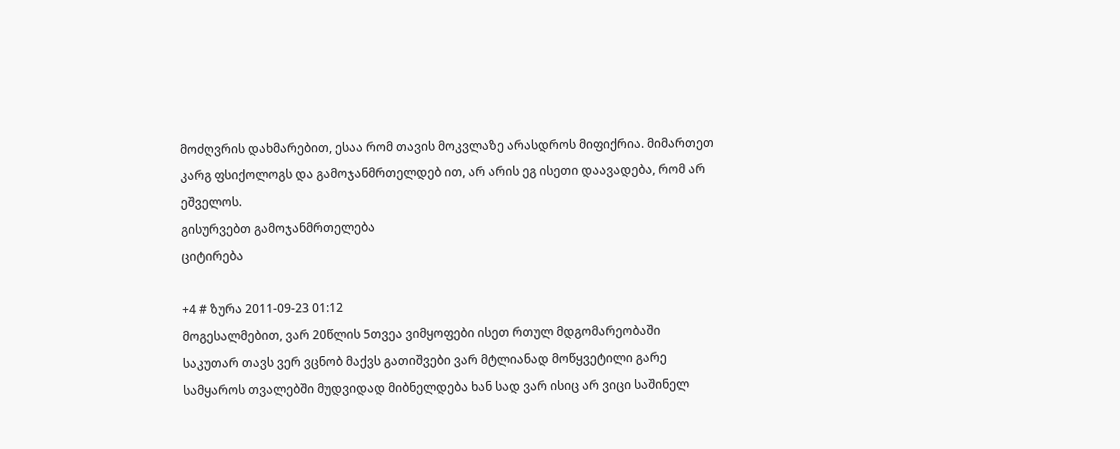მოძღვრის დახმარებით, ესაა რომ თავის მოკვლაზე არასდროს მიფიქრია. მიმართეთ კარგ ფსიქოლოგს და გამოჯანმრთელდებ ით, არ არის ეგ ისეთი დაავადება, რომ არ ეშველოს.
გისურვებთ გამოჯანმრთელება
ციტირება

+4 # ზურა 2011-09-23 01:12
მოგესალმებით, ვარ 20წლის 5თვეა ვიმყოფები ისეთ რთულ მდგომარეობაში საკუთარ თავს ვერ ვცნობ მაქვს გათიშვები ვარ მტლიანად მოწყვეტილი გარე სამყაროს თვალებში მუდვიდად მიბნელდება ხან სად ვარ ისიც არ ვიცი საშინელ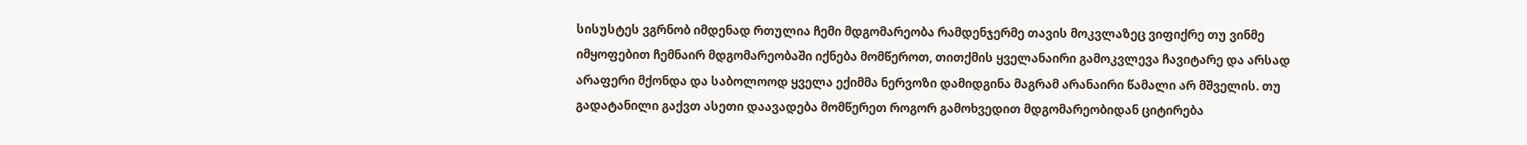სისუსტეს ვგრნობ იმდენად რთულია ჩემი მდგომარეობა რამდენჯერმე თავის მოკვლაზეც ვიფიქრე თუ ვინმე იმყოფებით ჩემნაირ მდგომარეობაში იქნება მომწეროთ, თითქმის ყველანაირი გამოკვლევა ჩავიტარე და არსად არაფერი მქონდა და საბოლოოდ ყველა ექიმმა ნერვოზი დამიდგინა მაგრამ არანაირი წამალი არ მშველის. თუ გადატანილი გაქვთ ასეთი დაავადება მომწერეთ როგორ გამოხვედით მდგომარეობიდან ციტირება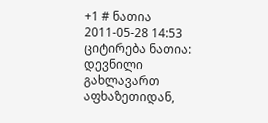+1 # ნათია 2011-05-28 14:53
ციტირება ნათია:
დევნილი გახლავართ აფხაზეთიდან,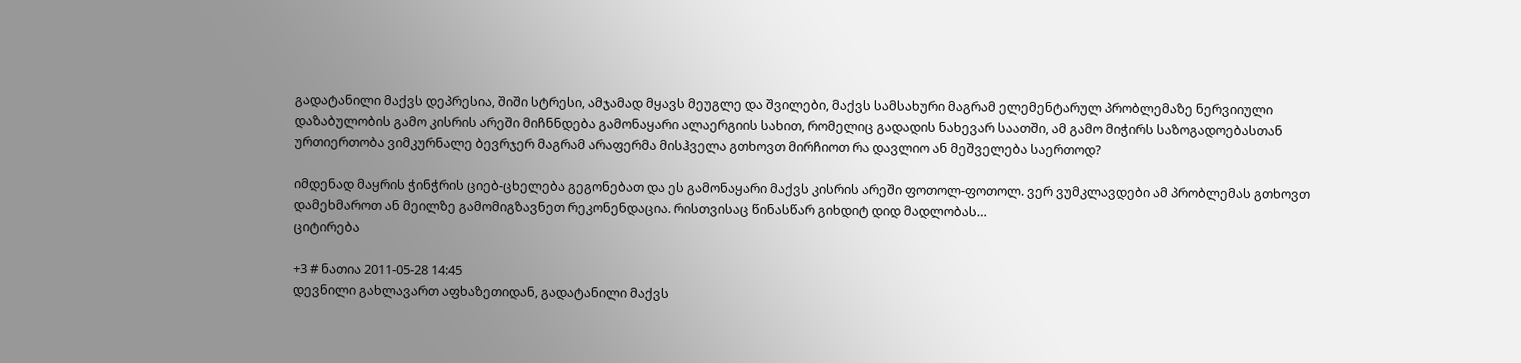გადატანილი მაქვს დეპრესია, შიში სტრესი, ამჯამად მყავს მეუგლე და შვილები, მაქვს სამსახური მაგრამ ელემენტარულ პრობლემაზე ნერვიიული დაზაბულობის გამო კისრის არეში მიჩნნდება გამონაყარი ალაერგიის სახით, რომელიც გადადის ნახევარ საათში, ამ გამო მიჭირს საზოგადოებასთან ურთიერთობა ვიმკურნალე ბევრჯერ მაგრამ არაფერმა მისჰველა გთხოვთ მირჩიოთ რა დავლიო ან მეშველება საერთოდ?

იმდენად მაყრის ჭინჭრის ციებ-ცხელება გეგონებათ და ეს გამონაყარი მაქვს კისრის არეში ფოთოლ-ფოთოლ. ვერ ვუმკლავდები ამ პრობლემას გთხოვთ დამეხმაროთ ან მეილზე გამომიგზავნეთ რეკონენდაცია. რისთვისაც წინასწარ გიხდიტ დიდ მადლობას…
ციტირება

+3 # ნათია 2011-05-28 14:45
დევნილი გახლავართ აფხაზეთიდან, გადატანილი მაქვს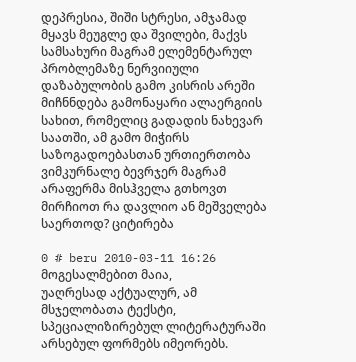დეპრესია, შიში სტრესი, ამჯამად მყავს მეუგლე და შვილები, მაქვს სამსახური მაგრამ ელემენტარულ პრობლემაზე ნერვიიული დაზაბულობის გამო კისრის არეში მიჩნნდება გამონაყარი ალაერგიის სახით, რომელიც გადადის ნახევარ საათში, ამ გამო მიჭირს საზოგადოებასთან ურთიერთობა ვიმკურნალე ბევრჯერ მაგრამ არაფერმა მისჰველა გთხოვთ მირჩიოთ რა დავლიო ან მეშველება საერთოდ? ციტირება

0 # beru 2010-03-11 16:26
მოგესალმებით მაია,
უაღრესად აქტუალურ, ამ მსჯელობათა ტექსტი, სპეციალიზირებულ ლიტერატურაში არსებულ ფორმებს იმეორებს.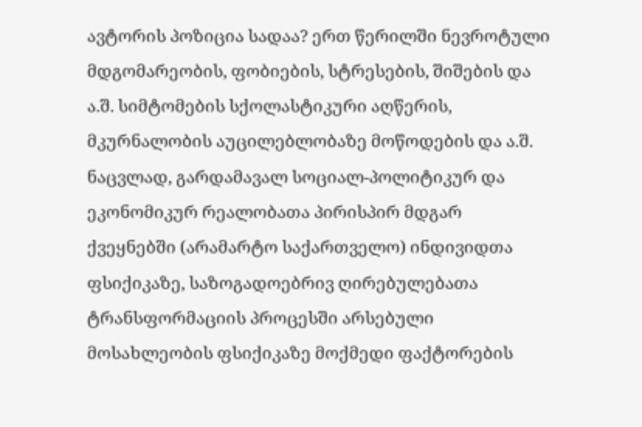ავტორის პოზიცია სადაა? ერთ წერილში ნევროტული მდგომარეობის, ფობიების, სტრესების, შიშების და ა.შ. სიმტომების სქოლასტიკური აღწერის, მკურნალობის აუცილებლობაზე მოწოდების და ა.შ. ნაცვლად, გარდამავალ სოციალ-პოლიტიკურ და ეკონომიკურ რეალობათა პირისპირ მდგარ ქვეყნებში (არამარტო საქართველო) ინდივიდთა ფსიქიკაზე, საზოგადოებრივ ღირებულებათა ტრანსფორმაციის პროცესში არსებული მოსახლეობის ფსიქიკაზე მოქმედი ფაქტორების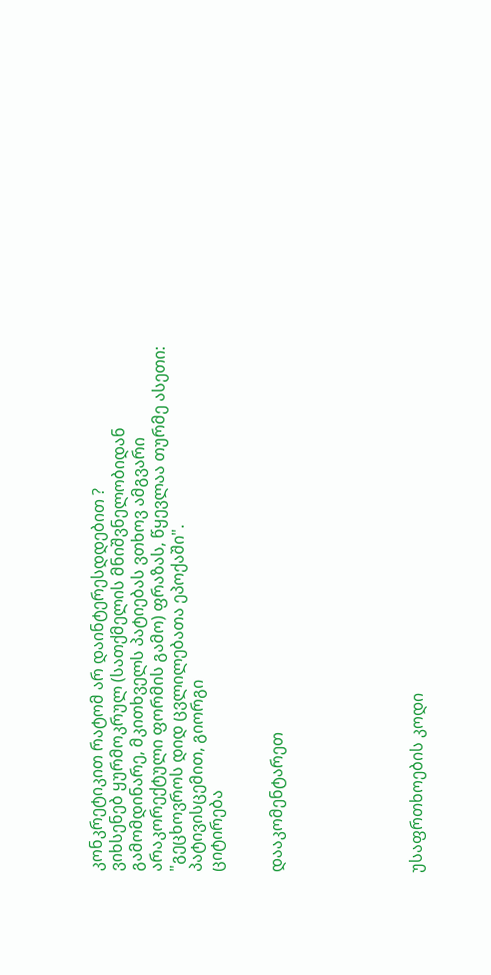კონკრეტიკით რატომ არ დაინტერესდდებით ?
ვიხსენებ ყურმოკრულ (სათქმელის მნიშვნელობიდან გამომდინარე, მკითხველს პატიებას ვთხოვ ამგვარი არაკორექტული ფორმის გამო) ფრაზას, წყევლაა თურმე ასეთი: "გეცხოვროს დიდ ცვლილებათა ეპოქაში".
პატივისცემით, გიორგი
ციტირება


დააკომენტარეთ






უსაფრთხოების კოდი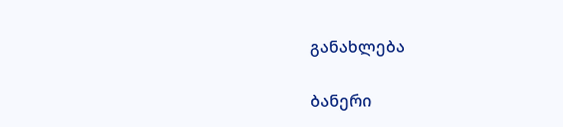განახლება

ბანერი